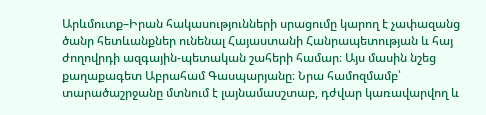Արևմուտք–Իրան հակասությունների սրացումը կարող է չափազանց ծանր հետևանքներ ունենալ Հայաստանի Հանրապետության և հայ ժողովրդի ազգային-պետական շահերի համար։ Այս մասին նշեց քաղաքագետ Աբրահամ Գասպարյանը։ Նրա համոզմամբ՝ տարածաշրջանը մտնում է լայնամասշտաբ, դժվար կառավարվող և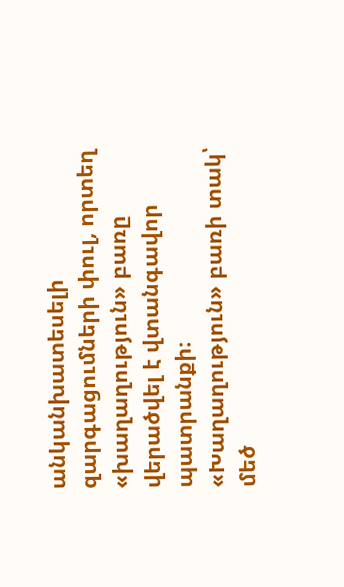անկանխատեսելի զարգացումների փուլ, որտեղ «խաղաղություն» բառը վերածվել է վտանգավոր պատրանքի։
«Խաղաղություն» բառի տակ՝ մեծ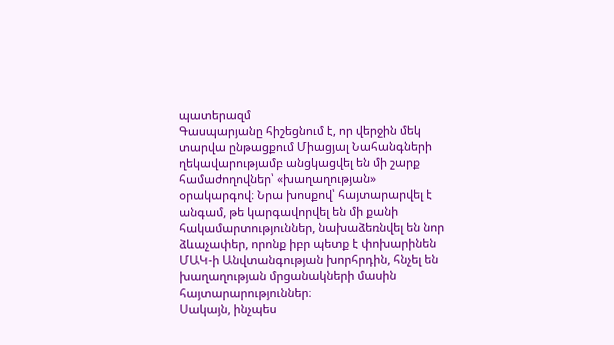պատերազմ
Գասպարյանը հիշեցնում է, որ վերջին մեկ տարվա ընթացքում Միացյալ Նահանգների ղեկավարությամբ անցկացվել են մի շարք համաժողովներ՝ «խաղաղության» օրակարգով։ Նրա խոսքով՝ հայտարարվել է անգամ, թե կարգավորվել են մի քանի հակամարտություններ, նախաձեռնվել են նոր ձևաչափեր, որոնք իբր պետք է փոխարինեն ՄԱԿ-ի Անվտանգության խորհրդին, հնչել են խաղաղության մրցանակների մասին հայտարարություններ։
Սակայն, ինչպես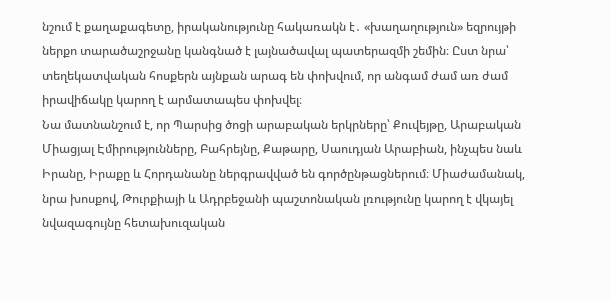նշում է քաղաքագետը, իրականությունը հակառակն է․ «խաղաղություն» եզրույթի ներքո տարածաշրջանը կանգնած է լայնածավալ պատերազմի շեմին։ Ըստ նրա՝ տեղեկատվական հոսքերն այնքան արագ են փոխվում, որ անգամ ժամ առ ժամ իրավիճակը կարող է արմատապես փոխվել։
Նա մատնանշում է, որ Պարսից ծոցի արաբական երկրները՝ Քուվեյթը, Արաբական Միացյալ Էմիրությունները, Բահրեյնը, Քաթարը, Սաուդյան Արաբիան, ինչպես նաև Իրանը, Իրաքը և Հորդանանը ներգրավված են գործընթացներում։ Միաժամանակ, նրա խոսքով, Թուրքիայի և Ադրբեջանի պաշտոնական լռությունը կարող է վկայել նվազագույնը հետախուզական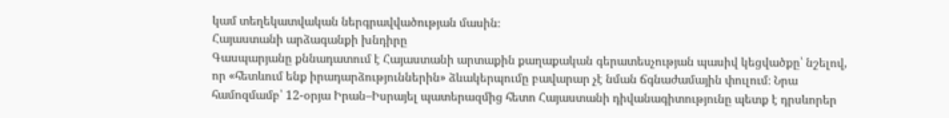կամ տեղեկատվական ներգրավվածության մասին։
Հայաստանի արձագանքի խնդիրը
Գասպարյանը քննադատում է Հայաստանի արտաքին քաղաքական գերատեսչության պասիվ կեցվածքը՝ նշելով, որ «հետևում ենք իրադարձություններին» ձևակերպումը բավարար չէ նման ճգնաժամային փուլում։ Նրա համոզմամբ՝ 12-օրյա Իրան–Իսրայել պատերազմից հետո Հայաստանի դիվանագիտությունը պետք է դրսևորեր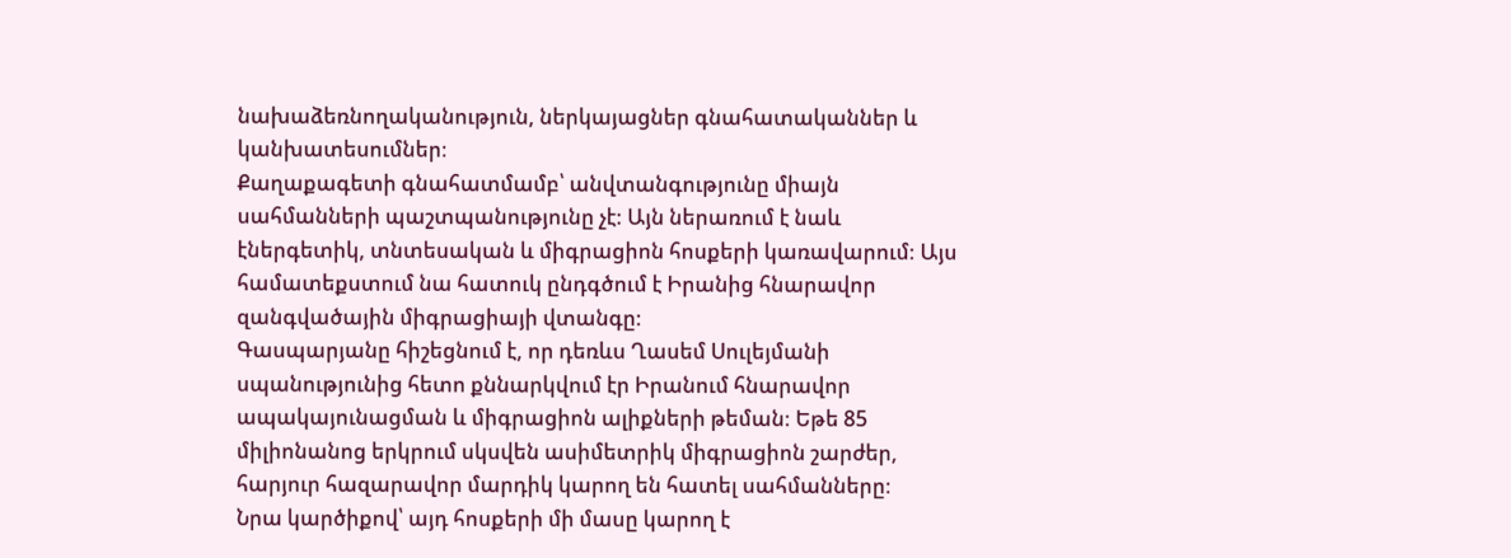նախաձեռնողականություն, ներկայացներ գնահատականներ և կանխատեսումներ։
Քաղաքագետի գնահատմամբ՝ անվտանգությունը միայն սահմանների պաշտպանությունը չէ։ Այն ներառում է նաև էներգետիկ, տնտեսական և միգրացիոն հոսքերի կառավարում։ Այս համատեքստում նա հատուկ ընդգծում է Իրանից հնարավոր զանգվածային միգրացիայի վտանգը։
Գասպարյանը հիշեցնում է, որ դեռևս Ղասեմ Սուլեյմանի սպանությունից հետո քննարկվում էր Իրանում հնարավոր ապակայունացման և միգրացիոն ալիքների թեման։ Եթե 85 միլիոնանոց երկրում սկսվեն ասիմետրիկ միգրացիոն շարժեր, հարյուր հազարավոր մարդիկ կարող են հատել սահմանները։
Նրա կարծիքով՝ այդ հոսքերի մի մասը կարող է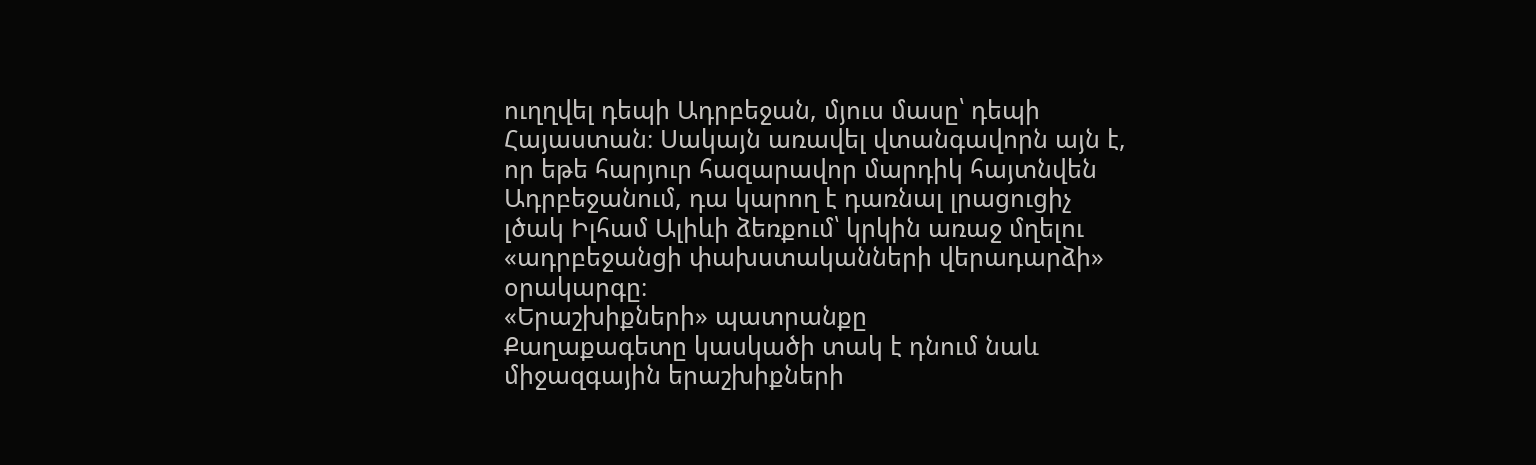ուղղվել դեպի Ադրբեջան, մյուս մասը՝ դեպի Հայաստան։ Սակայն առավել վտանգավորն այն է, որ եթե հարյուր հազարավոր մարդիկ հայտնվեն Ադրբեջանում, դա կարող է դառնալ լրացուցիչ լծակ Իլհամ Ալիևի ձեռքում՝ կրկին առաջ մղելու «ադրբեջանցի փախստականների վերադարձի» օրակարգը։
«Երաշխիքների» պատրանքը
Քաղաքագետը կասկածի տակ է դնում նաև միջազգային երաշխիքների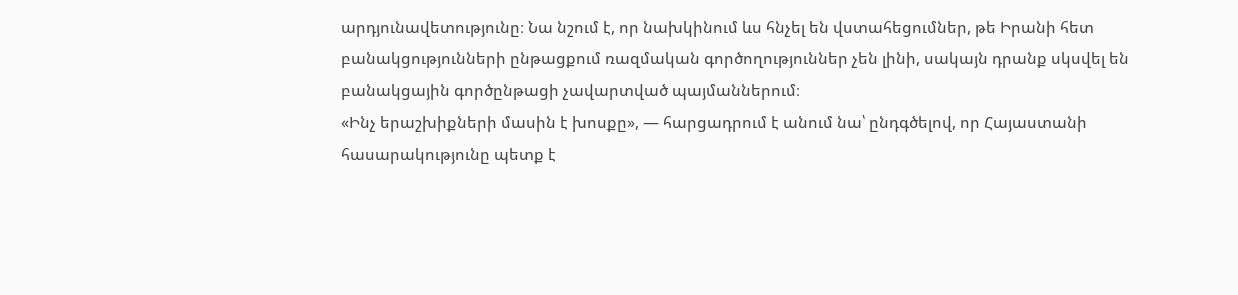արդյունավետությունը։ Նա նշում է, որ նախկինում ևս հնչել են վստահեցումներ, թե Իրանի հետ բանակցությունների ընթացքում ռազմական գործողություններ չեն լինի, սակայն դրանք սկսվել են բանակցային գործընթացի չավարտված պայմաններում։
«Ինչ երաշխիքների մասին է խոսքը», — հարցադրում է անում նա՝ ընդգծելով, որ Հայաստանի հասարակությունը պետք է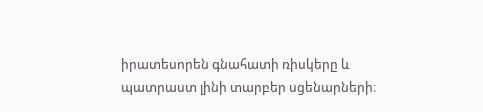իրատեսորեն գնահատի ռիսկերը և պատրաստ լինի տարբեր սցենարների։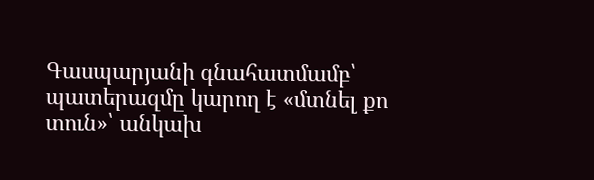Գասպարյանի գնահատմամբ՝ պատերազմը կարող է «մտնել քո տուն»՝ անկախ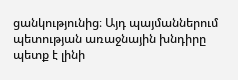ցանկությունից։ Այդ պայմաններում պետության առաջնային խնդիրը պետք է լինի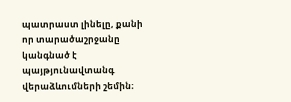պատրաստ լինելը, քանի որ տարածաշրջանը կանգնած է պայթյունավտանգ վերաձևումների շեմին։